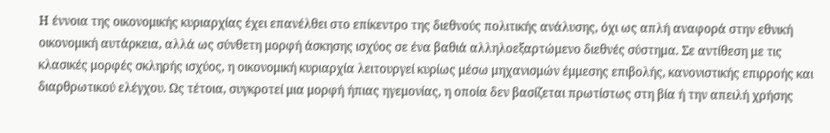Η έννοια της οικονομικής κυριαρχίας έχει επανέλθει στο επίκεντρο της διεθνούς πολιτικής ανάλυσης, όχι ως απλή αναφορά στην εθνική οικονομική αυτάρκεια, αλλά ως σύνθετη μορφή άσκησης ισχύος σε ένα βαθιά αλληλοεξαρτώμενο διεθνές σύστημα. Σε αντίθεση με τις κλασικές μορφές σκληρής ισχύος, η οικονομική κυριαρχία λειτουργεί κυρίως μέσω μηχανισμών έμμεσης επιβολής, κανονιστικής επιρροής και διαρθρωτικού ελέγχου. Ως τέτοια, συγκροτεί μια μορφή ήπιας ηγεμονίας, η οποία δεν βασίζεται πρωτίστως στη βία ή την απειλή χρήσης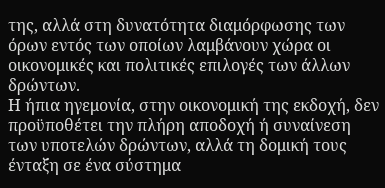της, αλλά στη δυνατότητα διαμόρφωσης των όρων εντός των οποίων λαμβάνουν χώρα οι οικονομικές και πολιτικές επιλογές των άλλων δρώντων.
Η ήπια ηγεμονία, στην οικονομική της εκδοχή, δεν προϋποθέτει την πλήρη αποδοχή ή συναίνεση των υποτελών δρώντων, αλλά τη δομική τους ένταξη σε ένα σύστημα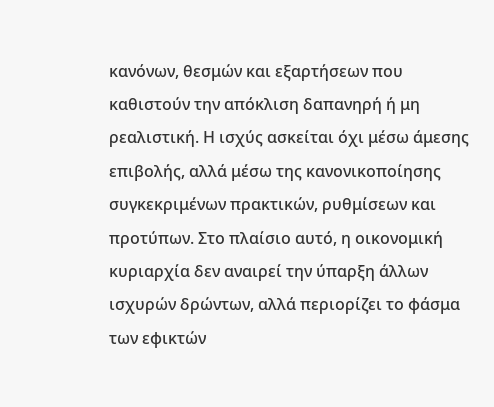κανόνων, θεσμών και εξαρτήσεων που καθιστούν την απόκλιση δαπανηρή ή μη ρεαλιστική. Η ισχύς ασκείται όχι μέσω άμεσης επιβολής, αλλά μέσω της κανονικοποίησης συγκεκριμένων πρακτικών, ρυθμίσεων και προτύπων. Στο πλαίσιο αυτό, η οικονομική κυριαρχία δεν αναιρεί την ύπαρξη άλλων ισχυρών δρώντων, αλλά περιορίζει το φάσμα των εφικτών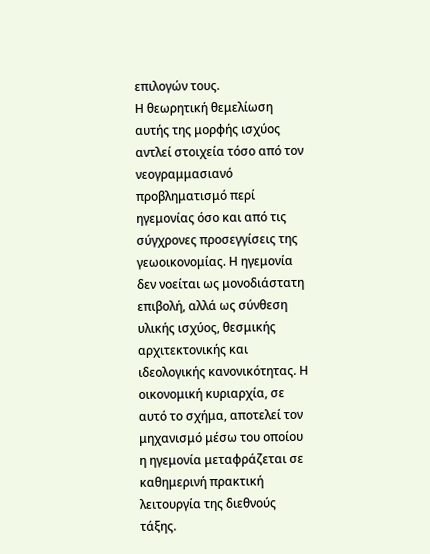επιλογών τους.
Η θεωρητική θεμελίωση αυτής της μορφής ισχύος αντλεί στοιχεία τόσο από τον νεογραμμασιανό προβληματισμό περί ηγεμονίας όσο και από τις σύγχρονες προσεγγίσεις της γεωοικονομίας. Η ηγεμονία δεν νοείται ως μονοδιάστατη επιβολή, αλλά ως σύνθεση υλικής ισχύος, θεσμικής αρχιτεκτονικής και ιδεολογικής κανονικότητας. Η οικονομική κυριαρχία, σε αυτό το σχήμα, αποτελεί τον μηχανισμό μέσω του οποίου η ηγεμονία μεταφράζεται σε καθημερινή πρακτική λειτουργία της διεθνούς τάξης.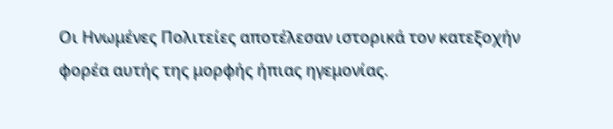Οι Ηνωμένες Πολιτείες αποτέλεσαν ιστορικά τον κατεξοχήν φορέα αυτής της μορφής ήπιας ηγεμονίας.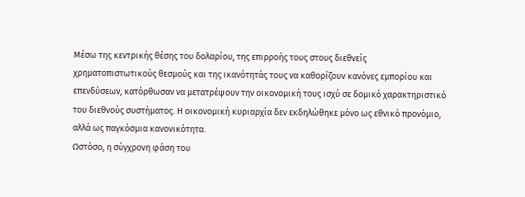Μέσω της κεντρικής θέσης του δολαρίου, της επιρροής τους στους διεθνείς χρηματοπιστωτικούς θεσμούς και της ικανότητάς τους να καθορίζουν κανόνες εμπορίου και επενδύσεων, κατόρθωσαν να μετατρέψουν την οικονομική τους ισχύ σε δομικό χαρακτηριστικό του διεθνούς συστήματος. Η οικονομική κυριαρχία δεν εκδηλώθηκε μόνο ως εθνικό προνόμιο, αλλά ως παγκόσμια κανονικότητα.
Ωστόσο, η σύγχρονη φάση του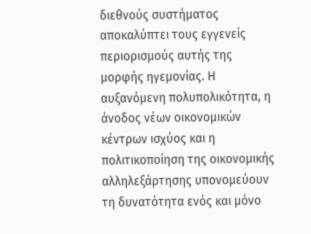διεθνούς συστήματος αποκαλύπτει τους εγγενείς περιορισμούς αυτής της μορφής ηγεμονίας. Η αυξανόμενη πολυπολικότητα, η άνοδος νέων οικονομικών κέντρων ισχύος και η πολιτικοποίηση της οικονομικής αλληλεξάρτησης υπονομεύουν τη δυνατότητα ενός και μόνο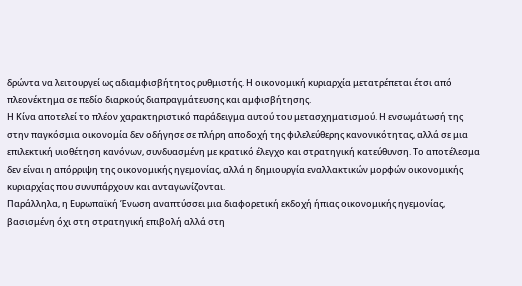δρώντα να λειτουργεί ως αδιαμφισβήτητος ρυθμιστής. Η οικονομική κυριαρχία μετατρέπεται έτσι από πλεονέκτημα σε πεδίο διαρκούς διαπραγμάτευσης και αμφισβήτησης.
Η Κίνα αποτελεί το πλέον χαρακτηριστικό παράδειγμα αυτού του μετασχηματισμού. Η ενσωμάτωσή της στην παγκόσμια οικονομία δεν οδήγησε σε πλήρη αποδοχή της φιλελεύθερης κανονικότητας, αλλά σε μια επιλεκτική υιοθέτηση κανόνων, συνδυασμένη με κρατικό έλεγχο και στρατηγική κατεύθυνση. Το αποτέλεσμα δεν είναι η απόρριψη της οικονομικής ηγεμονίας, αλλά η δημιουργία εναλλακτικών μορφών οικονομικής κυριαρχίας που συνυπάρχουν και ανταγωνίζονται.
Παράλληλα, η Ευρωπαϊκή Ένωση αναπτύσσει μια διαφορετική εκδοχή ήπιας οικονομικής ηγεμονίας, βασισμένη όχι στη στρατηγική επιβολή αλλά στη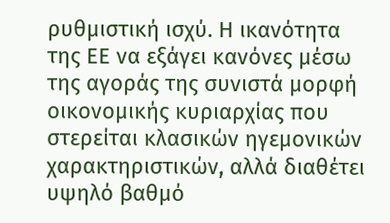ρυθμιστική ισχύ. Η ικανότητα της ΕΕ να εξάγει κανόνες μέσω της αγοράς της συνιστά μορφή οικονομικής κυριαρχίας που στερείται κλασικών ηγεμονικών χαρακτηριστικών, αλλά διαθέτει υψηλό βαθμό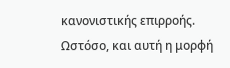κανονιστικής επιρροής. Ωστόσο, και αυτή η μορφή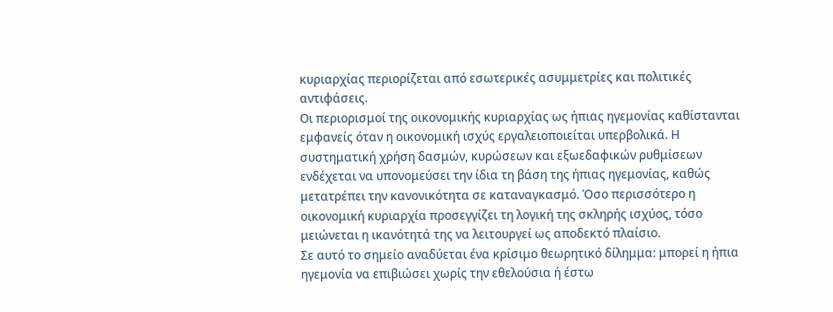κυριαρχίας περιορίζεται από εσωτερικές ασυμμετρίες και πολιτικές αντιφάσεις.
Οι περιορισμοί της οικονομικής κυριαρχίας ως ήπιας ηγεμονίας καθίστανται εμφανείς όταν η οικονομική ισχύς εργαλειοποιείται υπερβολικά. Η συστηματική χρήση δασμών, κυρώσεων και εξωεδαφικών ρυθμίσεων ενδέχεται να υπονομεύσει την ίδια τη βάση της ήπιας ηγεμονίας, καθώς μετατρέπει την κανονικότητα σε καταναγκασμό. Όσο περισσότερο η οικονομική κυριαρχία προσεγγίζει τη λογική της σκληρής ισχύος, τόσο μειώνεται η ικανότητά της να λειτουργεί ως αποδεκτό πλαίσιο.
Σε αυτό το σημείο αναδύεται ένα κρίσιμο θεωρητικό δίλημμα: μπορεί η ήπια ηγεμονία να επιβιώσει χωρίς την εθελούσια ή έστω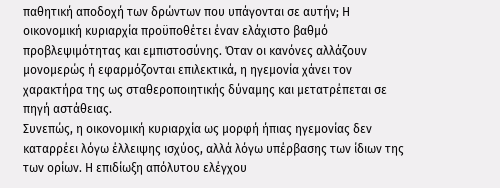παθητική αποδοχή των δρώντων που υπάγονται σε αυτήν; Η οικονομική κυριαρχία προϋποθέτει έναν ελάχιστο βαθμό προβλεψιμότητας και εμπιστοσύνης. Όταν οι κανόνες αλλάζουν μονομερώς ή εφαρμόζονται επιλεκτικά, η ηγεμονία χάνει τον χαρακτήρα της ως σταθεροποιητικής δύναμης και μετατρέπεται σε πηγή αστάθειας.
Συνεπώς, η οικονομική κυριαρχία ως μορφή ήπιας ηγεμονίας δεν καταρρέει λόγω έλλειψης ισχύος, αλλά λόγω υπέρβασης των ίδιων της των ορίων. Η επιδίωξη απόλυτου ελέγχου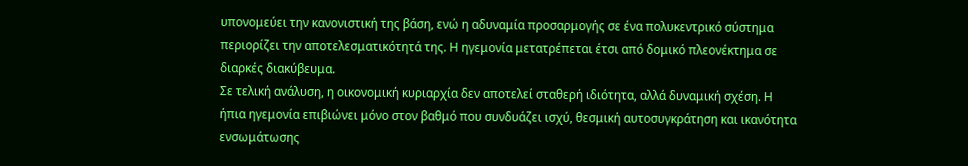υπονομεύει την κανονιστική της βάση, ενώ η αδυναμία προσαρμογής σε ένα πολυκεντρικό σύστημα περιορίζει την αποτελεσματικότητά της. Η ηγεμονία μετατρέπεται έτσι από δομικό πλεονέκτημα σε διαρκές διακύβευμα.
Σε τελική ανάλυση, η οικονομική κυριαρχία δεν αποτελεί σταθερή ιδιότητα, αλλά δυναμική σχέση. Η ήπια ηγεμονία επιβιώνει μόνο στον βαθμό που συνδυάζει ισχύ, θεσμική αυτοσυγκράτηση και ικανότητα ενσωμάτωσης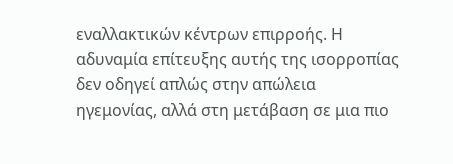εναλλακτικών κέντρων επιρροής. Η αδυναμία επίτευξης αυτής της ισορροπίας δεν οδηγεί απλώς στην απώλεια ηγεμονίας, αλλά στη μετάβαση σε μια πιο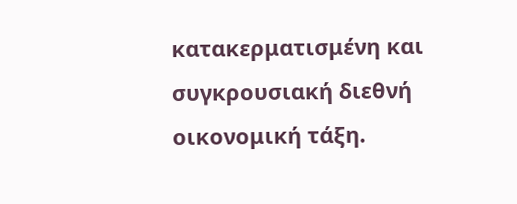κατακερματισμένη και συγκρουσιακή διεθνή οικονομική τάξη.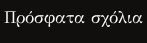Πρόσφατα σχόλια